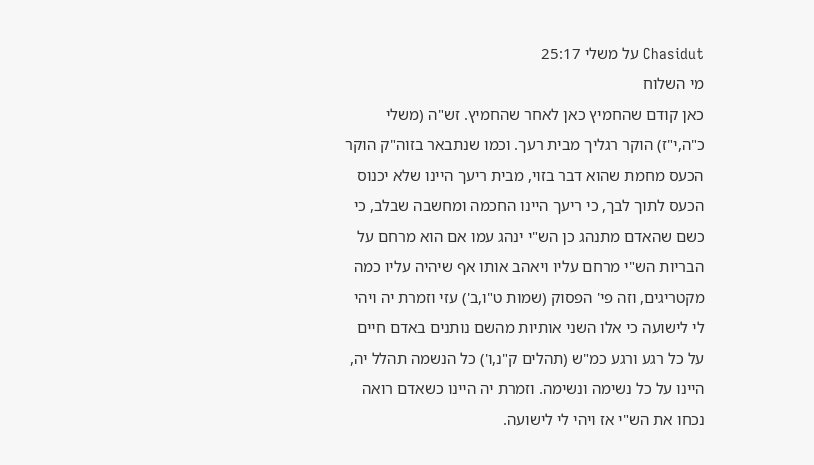Chasidut על משלי 25:17
מי השלוח
כאן קודם שהחמיץ כאן לאחר שהחמיץ. זש"ה (משלי כ"ה,י"ז) הוקר רגליך מבית רעך. וכמו שנתבאר בזוה"ק הוקר הכעס מחמת שהוא דבר בזוי, מבית ריעך היינו שלא יכנוס הכעס לתוך לבך, כי ריעך היינו החכמה ומחשבה שבלב, כי כשם שהאדם מתנהג כן הש"י ינהג עמו אם הוא מרחם על הבריות הש"י מרחם עליו ויאהב אותו אף שיהיה עליו כמה מקטריגים, וזה פי' הפסוק (שמות ט"ו,ב') עזי וזמרת יה ויהי לי לישועה כי אלו השני אותיות מהשם נותנים באדם חיים על כל רגע ורגע כמ"ש (תהלים ק"נ,ו') כל הנשמה תהלל יה, היינו על כל נשימה ונשימה. וזמרת יה היינו כשאדם רואה נכחו את הש"י אז ויהי לי לישועה.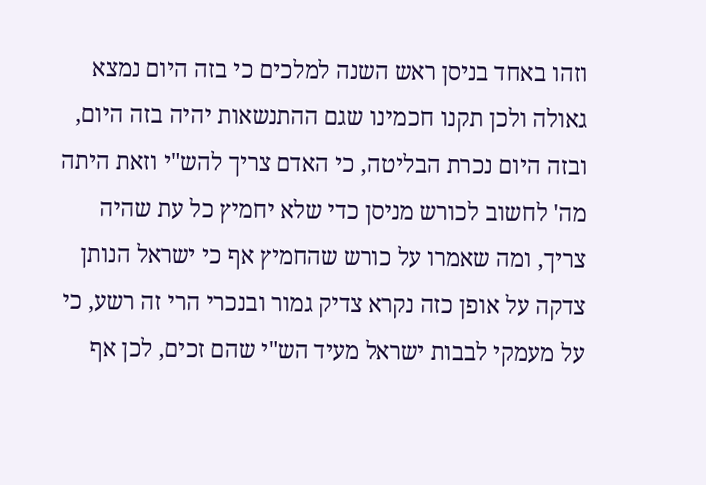וזהו באחד בניסן ראש השנה למלכים כי בזה היום נמצא גאולה ולכן תקנו חכמינו שגם ההתנשאות יהיה בזה היום, ובזה היום נכרת הבליטה, כי האדם צריך להש"י וזאת היתה מה' לחשוב לכורש מניסן כדי שלא יחמיץ כל עת שהיה צריך, ומה שאמרו על כורש שהחמיץ אף כי ישראל הנותן צדקה על אופן כזה נקרא צדיק גמור ובנכרי הרי זה רשע, כי על מעמקי לבבות ישראל מעיד הש"י שהם זכים, לכן אף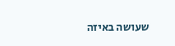שעושה באיזה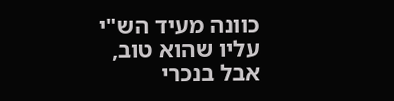כוונה מעיד הש"י עליו שהוא טוב, אבל בנכרי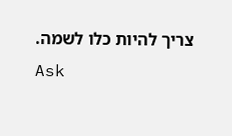צריך להיות כלו לשמה.
Ask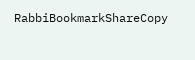RabbiBookmarkShareCopy